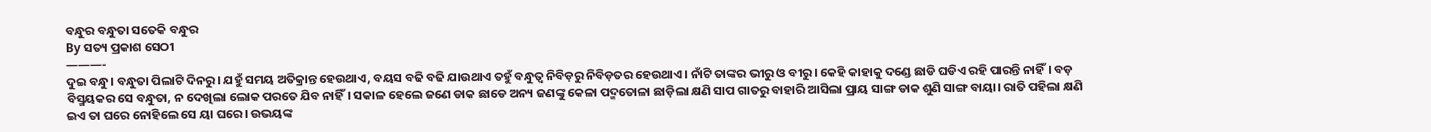ବନ୍ଧୁର ବନ୍ଧୁତା ସତେକି ବନ୍ଧୁର
By ସତ୍ୟ ପ୍ରକାଶ ସେଠୀ
———-
ଦୁଇ ବନ୍ଧୁ। ବନ୍ଧୁତା ପିଲାଟି ଦିନରୁ। ଯହୁଁ ସମୟ ଅତିକ୍ରାନ୍ତ ହେଉଥାଏ, ବୟସ ବଢି ବଢି ଯାଉଥାଏ ତହୁଁ ବନ୍ଧୁତ୍ୱ ନିବିଡ଼ରୁ ନିବିଡ଼ତର ହେଉଥାଏ। ନାଁଟି ତାଙ୍କର ଭୀରୁ ଓ ବୀରୁ। କେହି କାହାକୁ ଦଣ୍ଡେ ଛାଡି ଘଡିଏ ରହି ପାରନ୍ତି ନାହିଁ। ବଡ଼ ବିସ୍ମୟକର ସେ ବନ୍ଧୁତା, ନ ଦେଖିଲା ଲୋକ ପରତେ ଯିବ ନାହିଁ। ସକାଳ ହେଲେ ଜଣେ ଡାକ ଛାଡେ ଅନ୍ୟ ଜଣଙ୍କୁ କେଳା ପଦ୍ମତୋଳା ଛାଡ଼ିଲା କ୍ଷଣି ସାପ ଗାତରୁ ବାହାରି ଆସିଲା ପ୍ରାୟ ସାଙ୍ଗ ଡାକ ଶୁଣି ସାଙ୍ଗ ବାୟା। ରାତି ପହିଲା କ୍ଷଣି ଇଏ ତା ଘରେ ନୋହିଲେ ସେ ୟା ଘରେ। ଉଭୟଙ୍କ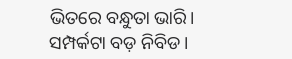ଭିତରେ ବନ୍ଧୁତା ଭାରି। ସମ୍ପର୍କଟା ବଡ଼ ନିବିଡ।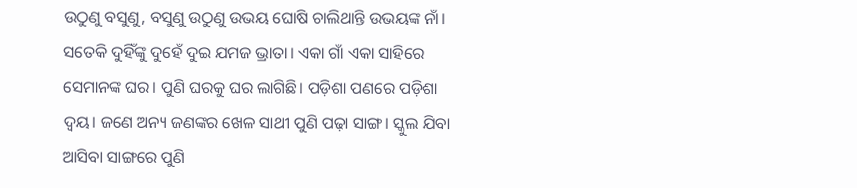ଉଠୁଣୁ ବସୁଣୁ, ବସୁଣୁ ଉଠୁଣୁ ଉଭୟ ଘୋଷି ଚାଲିଥାନ୍ତି ଉଭୟଙ୍କ ନାଁ। ସତେକି ଦୁହିଁଙ୍କୁ ଦୁହେଁ ଦୁଇ ଯମଜ ଭ୍ରାତା। ଏକା ଗାଁ ଏକା ସାହିରେ ସେମାନଙ୍କ ଘର। ପୁଣି ଘରକୁ ଘର ଲାଗିଛି। ପଡ଼ିଶା ପଣରେ ପଡ଼ିଶା ଦ୍ବୟ। ଜଣେ ଅନ୍ୟ ଜଣଙ୍କର ଖେଳ ସାଥୀ ପୁଣି ପଢ଼ା ସାଙ୍ଗ। ସ୍କୁଲ ଯିବା ଆସିବା ସାଙ୍ଗରେ ପୁଣି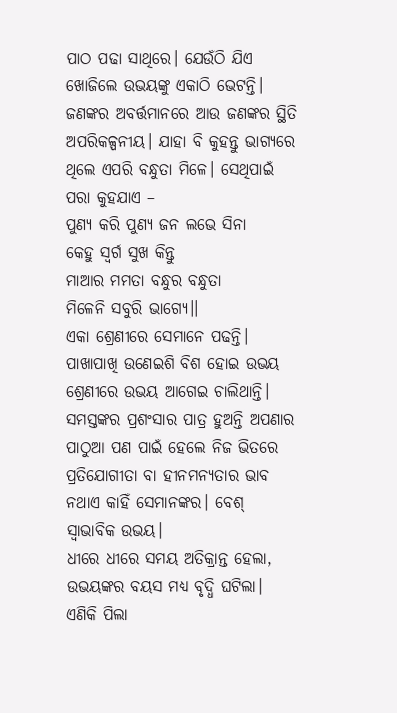ପାଠ ପଢା ସାଥିରେ। ଯେଉଁଠି ଯିଏ ଖୋଜିଲେ ଉଭୟଙ୍କୁ ଏକାଠି ଭେଟନ୍ତି। ଜଣଙ୍କର ଅବର୍ତ୍ତମାନରେ ଆଉ ଜଣଙ୍କର ସ୍ଥିତି ଅପରିକଳ୍ପନୀୟ। ଯାହା ବି କୁହନ୍ତୁ ଭାଗ୍ୟରେ ଥିଲେ ଏପରି ବନ୍ଧୁତା ମିଳେ। ସେଥିପାଇଁ ପରା କୁହଯାଏ –
ପୁଣ୍ୟ କରି ପୁଣ୍ଯ ଜନ ଲଭେ ସିନା
କେହୁ ସ୍ଵର୍ଗ ସୁଖ କିନ୍ତୁ
ମାଆର ମମତା ବନ୍ଧୁର ବନ୍ଧୁତା
ମିଳେନି ସବୁରି ଭାଗ୍ଯେ।।
ଏକା ଶ୍ରେଣୀରେ ସେମାନେ ପଢନ୍ତି। ପାଖାପାଖି ଉଣେଇଶି ବିଶ ହୋଇ ଉଭୟ ଶ୍ରେଣୀରେ ଉଭୟ ଆଗେଇ ଚାଲିଥାନ୍ତି। ସମସ୍ତଙ୍କର ପ୍ରଶଂସାର ପାତ୍ର ହୁଅନ୍ତି ଅପଣାର ପାଠୁଆ ପଣ ପାଇଁ ହେଲେ ନିଜ ଭିତରେ ପ୍ରତିଯୋଗୀତା ବା ହୀନମନ୍ୟତାର ଭାବ ନଥାଏ କାହିଁ ସେମାନଙ୍କର। ବେଶ୍ ସ୍ୱାଭାବିକ ଉଭୟ।
ଧୀରେ ଧୀରେ ସମୟ ଅତିକ୍ରାନ୍ତ ହେଲା, ଉଭୟଙ୍କର ବୟସ ମଧ୍ୟ ବୃଦ୍ଧି ଘଟିଲା। ଏଣିକି ପିଲା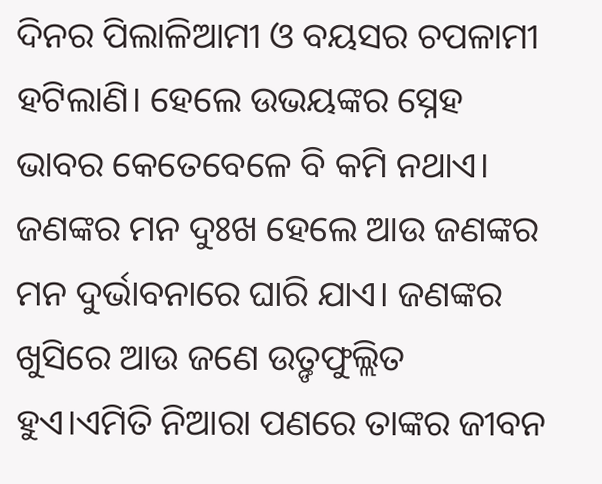ଦିନର ପିଲାଳିଆମୀ ଓ ବୟସର ଚପଳାମୀ ହଟିଲାଣି। ହେଲେ ଉଭୟଙ୍କର ସ୍ନେହ ଭାବର କେତେବେଳେ ବି କମି ନଥାଏ। ଜଣଙ୍କର ମନ ଦୁଃଖ ହେଲେ ଆଉ ଜଣଙ୍କର ମନ ଦୁର୍ଭାବନାରେ ଘାରି ଯାଏ। ଜଣଙ୍କର ଖୁସିରେ ଆଉ ଜଣେ ଉତ଼୍ଙଫୁଲ୍ଲିତ ହୁଏ।ଏମିତି ନିଆରା ପଣରେ ତାଙ୍କର ଜୀବନ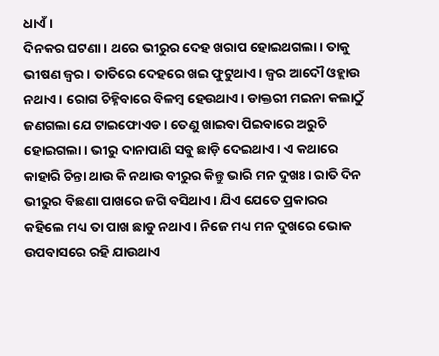ଧାଏଁ।
ଦିନକର ଘଟଣା। ଥରେ ଭୀରୁର ଦେହ ଖରାପ ହୋଇଥଗଲା। ତାକୁ ଭୀଷଣ ଜ୍ଵର। ତାତିରେ ଦେହରେ ଖଇ ଫୁଟୁଥାଏ। ଜ୍ଵର ଆଦୌ ଓହ୍ଲାଉ ନଥାଏ। ରୋଗ ଚିହ୍ନିବାରେ ବିଳମ୍ବ ହେଉଥାଏ। ଡାକ୍ତରୀ ମଇନା କଲାଠୁଁ ଜଣଗଲା ଯେ ଟାଇଫୋଏଡ। ତେଣୁ ଖାଇବା ପିଇବାରେ ଅରୁଚି ହୋଇଗଲା। ଭୀରୁ ଦାନାପାଣି ସବୁ ଛାଡ଼ି ଦେଇଥାଏ। ଏ କଥାରେ କାହାରି ଚିନ୍ତା ଥାଉ କି ନଥାଉ ବୀରୁର କିନ୍ତୁ ଭାରି ମନ ଦୁଖଃ। ରାତି ଦିନ ଭୀରୁର ବିଛଣା ପାଖରେ ଜଗି ବସିଥାଏ। ଯିଏ ଯେତେ ପ୍ରକାରର କହିଲେ ମଧ୍ୟ ତା ପାଖ ଛାଡୁ ନଥାଏ। ନିଜେ ମଧ୍ୟ ମନ ଦୁଖରେ ଭୋକ ଉପବାସରେ ରହି ଯାଉଥାଏ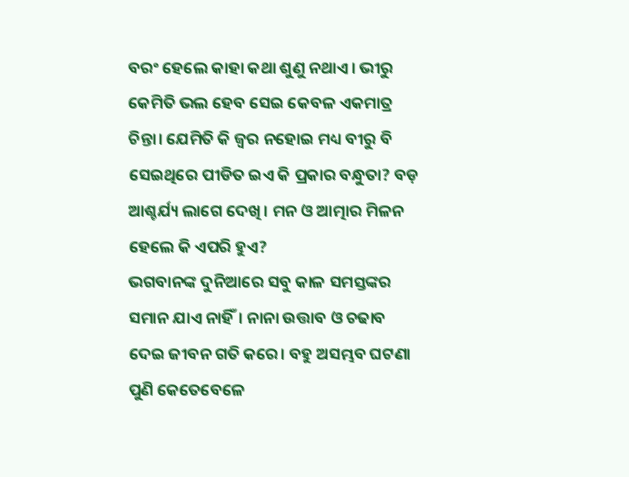ବରଂ ହେଲେ କାହା କଥା ଶୁଣୁ ନଥାଏ। ଭୀରୁ କେମିତି ଭଲ ହେବ ସେଇ କେବଳ ଏକମାତ୍ର ଚିନ୍ତା। ଯେମିତି କି ଜ୍ଵର ନହୋଇ ମଧ୍ୟ ବୀରୁ ବି ସେଇଥିରେ ପୀଡିତ ଇଏ କି ପ୍ରକାର ବନ୍ଧୁତା? ବଡ଼ ଆଶ୍ଚର୍ଯ୍ୟ ଲାଗେ ଦେଖି। ମନ ଓ ଆତ୍ମାର ମିଳନ ହେଲେ କି ଏପରି ହୁଏ?
ଭଗବାନଙ୍କ ଦୁନିଆରେ ସବୁ କାଳ ସମସ୍ତଙ୍କର ସମାନ ଯାଏ ନାହିଁ। ନାନା ଉତ୍ତାବ ଓ ଚଢାବ ଦେଇ ଜୀବନ ଗତି କରେ। ବହୁ ଅସମ୍ଭବ ଘଟଣା ପୁଣି କେତେବେଳେ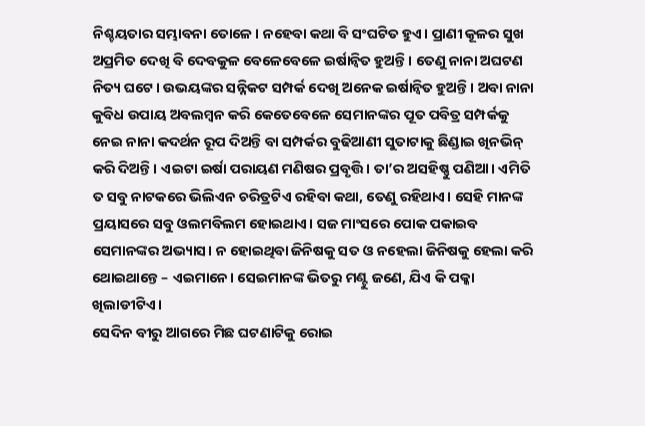ନିଶ୍ଚୟତାର ସମ୍ଭାବନା ତୋଳେ। ନହେବା କଥା ବି ସଂଘଟିତ ହୁଏ। ପ୍ରାଣୀ କୂଳର ସୁଖ ଅପ୍ରମିତ ଦେଖି ବି ଦେବକୁଳ ବେଳେବେଳେ ଇର୍ଷାନ୍ୱିତ ହୁଅନ୍ତି। ତେଣୁ ନାନା ଅଘଟଣ ନିତ୍ୟ ଘଟେ। ଉଭୟଙ୍କର ସନ୍ନିକଟ ସମ୍ପର୍କ ଦେଖି ଅନେକ ଇର୍ଷାନ୍ୱିତ ହୁଅନ୍ତି। ଅବା ନାନା କୁବିଧ ଉପାୟ ଅବଲମ୍ବନ କରି କେତେବେଳେ ସେମାନଙ୍କର ପୂତ ପବିତ୍ର ସମ୍ପର୍କକୁ ନେଇ ନାନା କଦର୍ଥନ ରୂପ ଦିଅନ୍ତି ବା ସମ୍ପର୍କର ବୁଢିଆଣୀ ସୁତାଟାକୁ ଛିଣ୍ଡାଇ ଖିନଭିନ୍ କରି ଦିଅନ୍ତି। ଏଇଟା ଇର୍ଷା ପରାୟଣ ମଣିଷର ପ୍ରବୃତ୍ତି। ତା’ର ଅସହିଷ୍ଣୁ ପଣିଆ। ଏମିତି ତ ସବୁ ନାଟକରେ ଭିଲିଏନ ଚରିତ୍ରଟିଏ ରହିବା କଥା, ତେଣୁ ରହିଥାଏ। ସେହି ମାନଙ୍କ ପ୍ରୟାସରେ ସବୁ ଓଲମବିଲମ ହୋଇଥାଏ। ସଜ ମାଂସରେ ପୋକ ପକାଇବ ସେମାନଙ୍କର ଅଭ୍ୟାସ। ନ ହୋଇଥିବା ଜିନିଷକୁ ସତ ଓ ନହେଲା ଜିନିଷକୁ ହେଲା କରି ଥୋଇଥାନ୍ତେ – ଏଇମାନେ। ସେଇମାନଙ୍କ ଭିତରୁ ମଣ୍ଟୁ ଜଣେ, ଯିଏ କି ପକ୍କା ଖିଲାଡୀଟିଏ।
ସେଦିନ ବୀରୁ ଆଗରେ ମିଛ ଘଟଣାଟିକୁ ରୋଇ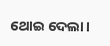ଥୋଇ ଦେଲା।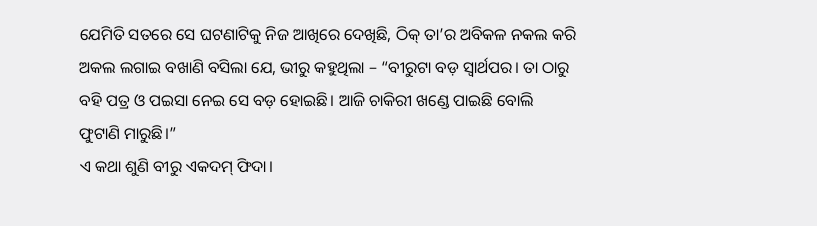ଯେମିତି ସତରେ ସେ ଘଟଣାଟିକୁ ନିଜ ଆଖିରେ ଦେଖିଛି, ଠିକ୍ ତା’ର ଅବିକଳ ନକଲ କରି ଅକଲ ଲଗାଇ ବଖାଣି ବସିଲା ଯେ, ଭୀରୁ କହୁଥିଲା – “ବୀରୁଟା ବଡ଼ ସ୍ୱାର୍ଥପର। ତା ଠାରୁ ବହି ପତ୍ର ଓ ପଇସା ନେଇ ସେ ବଡ଼ ହୋଇଛି। ଆଜି ଚାକିରୀ ଖଣ୍ଡେ ପାଇଛି ବୋଲି ଫୁଟାଣି ମାରୁଛି।”
ଏ କଥା ଶୁଣି ବୀରୁ ଏକଦମ୍ ଫିଦା।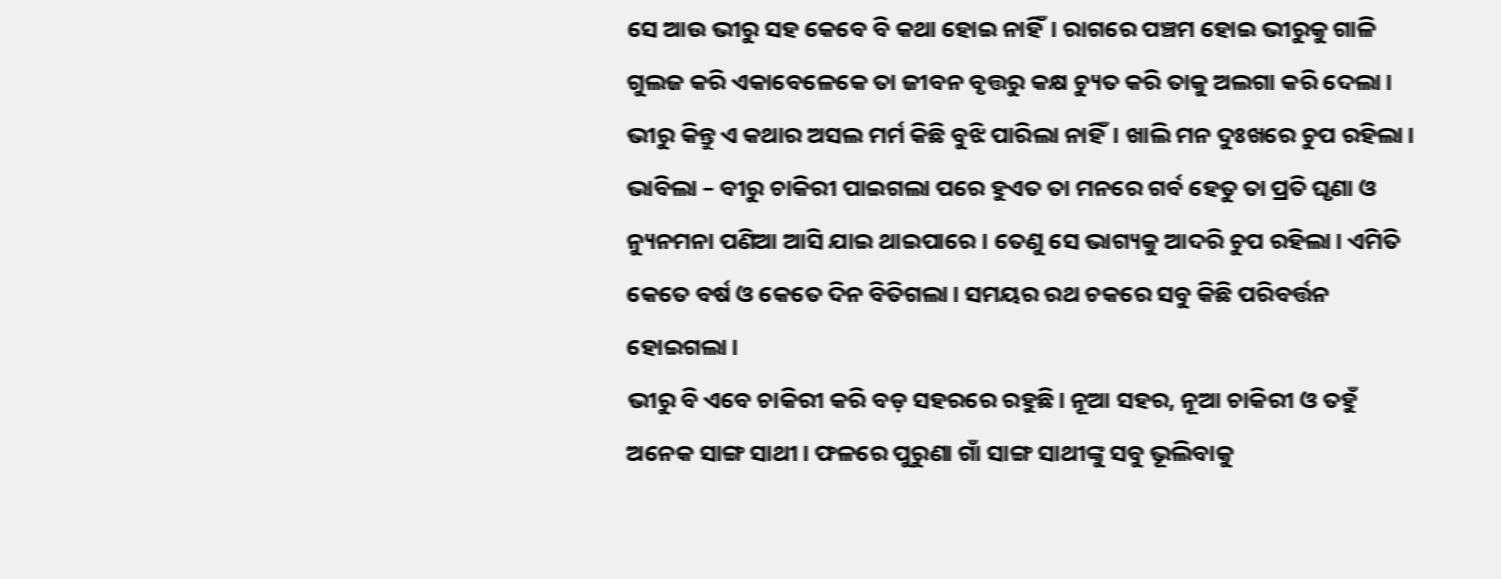ସେ ଆଉ ଭୀରୁ ସହ କେବେ ବି କଥା ହୋଇ ନାହିଁ। ରାଗରେ ପଞ୍ଚମ ହୋଇ ଭୀରୁକୁ ଗାଳି ଗୁଲଜ କରି ଏକାବେଳେକେ ତା ଜୀବନ ବୃତ୍ତରୁ କକ୍ଷ ଚ୍ୟୁତ କରି ତାକୁ ଅଲଗା କରି ଦେଲା। ଭୀରୁ କିନ୍ତୁ ଏ କଥାର ଅସଲ ମର୍ମ କିଛି ବୁଝି ପାରିଲା ନାହିଁ। ଖାଲି ମନ ଦୁଃଖରେ ଚୁପ ରହିଲା। ଭାବିଲା – ବୀରୁ ଚାକିରୀ ପାଇଗଲା ପରେ ହୁଏତ ତା ମନରେ ଗର୍ବ ହେତୁ ତା ପ୍ରତି ଘୃଣା ଓ ନ୍ୟୁନମନା ପଣିଆ ଆସି ଯାଇ ଥାଇପାରେ। ତେଣୁ ସେ ଭାଗ୍ୟକୁ ଆଦରି ଚୁପ ରହିଲା। ଏମିତି କେତେ ବର୍ଷ ଓ କେତେ ଦିନ ବିତିଗଲା। ସମୟର ରଥ ଚକରେ ସବୁ କିଛି ପରିବର୍ତ୍ତନ ହୋଇଗଲା।
ଭୀରୁ ବି ଏବେ ଚାକିରୀ କରି ବଡ଼ ସହରରେ ରହୁଛି। ନୂଆ ସହର, ନୂଆ ଚାକିରୀ ଓ ତହୁଁ ଅନେକ ସାଙ୍ଗ ସାଥୀ। ଫଳରେ ପୁରୁଣା ଗାଁ ସାଙ୍ଗ ସାଥୀଙ୍କୁ ସବୁ ଭୂଲିବାକୁ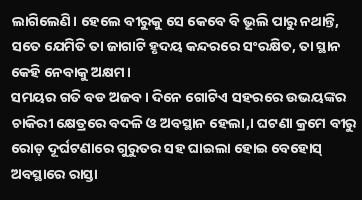ଲାଗିଲେଣି। ହେଲେ ବୀରୁକୁ ସେ କେବେ ବି ଭୂଲି ପାରୁ ନଥାନ୍ତି, ସତେ ଯେମିତି ତା ଜାଗାଟି ହୃଦୟ କନ୍ଦରରେ ସଂରକ୍ଷିତ, ତା ସ୍ଥାନ କେହି ନେବାକୁ ଅକ୍ଷମ।
ସମୟର ଗତି ବଡ ଅଜବ। ଦିନେ ଗୋଟିଏ ସହରରେ ଉଭୟଙ୍କର ଚାକିରୀ କ୍ଷେତ୍ରରେ ବଦଳି ଓ ଅବସ୍ଥାନ ହେଲା,। ଘଟଣା କ୍ରମେ ବୀରୁ ରୋଡ଼ ଦୂର୍ଘଟଣାରେ ଗୁରୁତର ସହ ଘାଇଲା ହୋଇ ବେହୋସ୍ ଅବସ୍ଥାରେ ରାସ୍ତା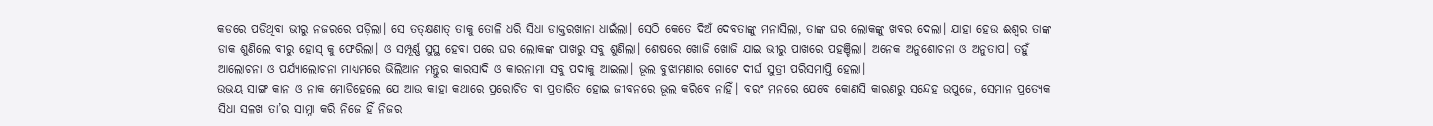କଡରେ ପଡିଥିବା ଭୀରୁ ନଜରରେ ପଡ଼ିଲା। ସେ ତତ୍କ୍ଷଣାତ୍ ତାକୁ ତୋଳି ଧରି ସିଧା ଡାକ୍ତରଖାନା ଧାଇଁଲା। ସେଠି କେତେ ଦିଅଁ ଦେବତାଙ୍କୁ ମନାସିଲା, ତାଙ୍କ ଘର ଲୋକଙ୍କୁ ଖବର ଦେଲା। ଯାହା ହେଉ ଈଶ୍ଵର ତାଙ୍କ ଡାକ ଶୁଣିଲେ ବୀରୁ ହୋସ୍ କୁ ଫେରିଲା। ଓ ସମ୍ପୂର୍ଣ୍ଣ ସୁସ୍ଥ ହେବା ପରେ ଘର ଲୋକଙ୍କ ପାଖରୁ ସବୁ ଶୁଣିଲା। ଶେଷରେ ଖୋଜି ଖୋଜି ଯାଇ ଭୀରୁ ପାଖରେ ପହଞ୍ଚିଲା। ଅନେକ ଅନୁଶୋଚନା ଓ ଅନୁତାପ। ତହୁଁ ଆଲୋଚନା ଓ ପର୍ଯ୍ୟାଲୋଚନା ମାଧ୍ୟମରେ ଭିଲିଆନ ମନ୍ତୁର କାରସାଦି ଓ କାରନାମା ସବୁ ପଦାକୁ ଆଇଲା। ଭୂଲ ବୁଝାମଣାର ଗୋଟେ ଦୀର୍ଘ ସୁତ୍ରୀ ପରିସମାପ୍ତି ହେଲା।
ଉଭୟ ସାଙ୍ଗ କାନ ଓ ନାକ ମୋଡିହେଲେ ଯେ ଆଉ କାହା କଥାରେ ପ୍ରରୋଚିତ ବା ପ୍ରତାରିତ ହୋଇ ଜୀବନରେ ଭୂଲ କରିବେ ନାହିଁ। ବରଂ ମନରେ ଯେବେ କୋଣସି କାରଣରୁ ସନ୍ଦେହ ଉପୁଜେ, ସେମାନ ପ୍ରତ୍ୟେକ ସିଧା ସଳଖ ତା’ର ସାମ୍ନା କରି ନିଜେ ହିଁ ନିଜର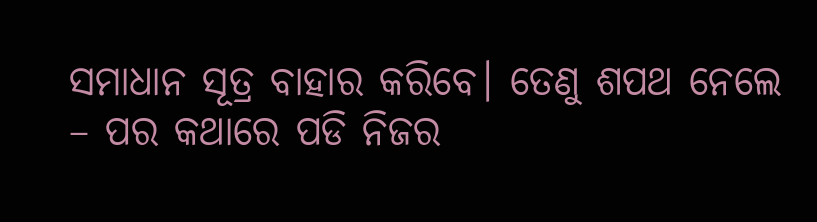ସମାଧାନ ସୂତ୍ର ବାହାର କରିବେ। ତେଣୁ ଶପଥ ନେଲେ – ପର କଥାରେ ପଡି ନିଜର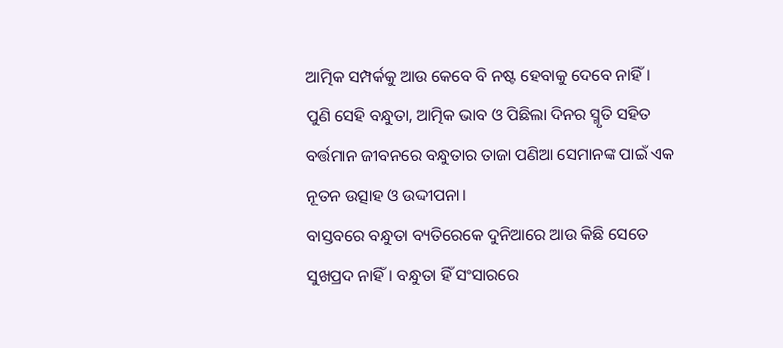ଆତ୍ମିକ ସମ୍ପର୍କକୁ ଆଉ କେବେ ବି ନଷ୍ଟ ହେବାକୁ ଦେବେ ନାହିଁ।
ପୁଣି ସେହି ବନ୍ଧୁତା, ଆତ୍ମିକ ଭାବ ଓ ପିଛିଲା ଦିନର ସ୍ମୃତି ସହିତ ବର୍ତ୍ତମାନ ଜୀବନରେ ବନ୍ଧୁତାର ତାଜା ପଣିଆ ସେମାନଙ୍କ ପାଇଁ ଏକ ନୂତନ ଉତ୍ସାହ ଓ ଉଦ୍ଦୀପନା।
ବାସ୍ତବରେ ବନ୍ଧୁତା ବ୍ୟତିରେକେ ଦୁନିଆରେ ଆଉ କିଛି ସେତେ ସୁଖପ୍ରଦ ନାହିଁ। ବନ୍ଧୁତା ହିଁ ସଂସାରରେ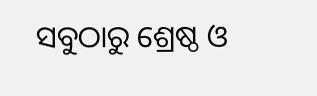ସବୁଠାରୁ ଶ୍ରେଷ୍ଠ ଓ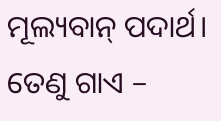ମୂଲ୍ୟବାନ୍ ପଦାର୍ଥ। ତେଣୁ ଗାଏ –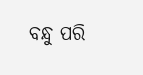ବନ୍ଧୁ ପରି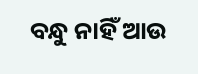ବନ୍ଧୁ ନାହିଁ ଆଉ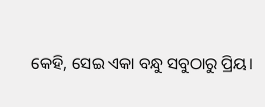କେହି, ସେଇ ଏକା ବନ୍ଧୁ ସବୁଠାରୁ ପ୍ରିୟ।